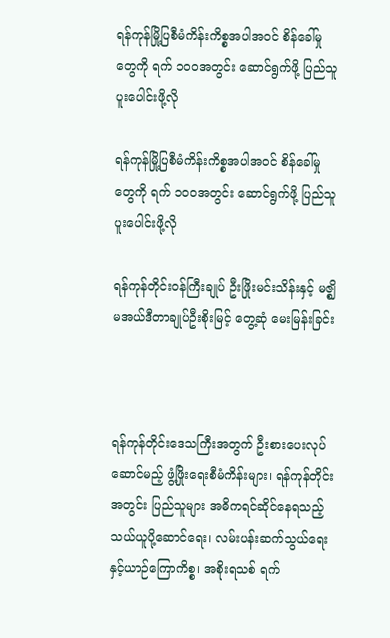ရန်ကုန်မြို့ပြစီမံကိန်းကိစ္စအပါအဝင် စိန်ခေါ်မှုတွေကို ရက် ၁၀၀အတွင်း ဆောင်ရွက်ဖို့ ပြည်သူ ပူးပေါင်းဖို့လို

ရန်ကုန်မြို့ပြစီမံကိန်းကိစ္စအပါအဝင် စိန်ခေါ်မှုတွေကို ရက် ၁၀၀အတွင်း ဆောင်ရွက်ဖို့ ပြည်သူ ပူးပေါင်းဖို့လို

ရန်ကုန်တိုင်းဝန်ကြီးချုပ် ဦးဖြိုးမင်းသိန်းနှင့် မဇ္ဈိမအယ်ဒီတာချုပ်ဦးစိုးမြင့် တွေ့ဆုံ မေးမြန်းခြင်း



ရန်ကုန်တိုင်းဒေသကြီးအတွက် ဦးစားပေးလုပ်ဆောင်မည့် ဖွံ့ဖြိုးရေးစီမံကိန်းများ၊ ရန်ကုန်တိုင်းအတွင်း ပြည်သူများ အဓိကရင်ဆိုင်နေရသည့် သယ်ယူပို့ဆောင်ရေး၊ လမ်းပန်းဆက်သွယ်ရေးနှင့်ယာဉ်ကြောကိစ္စ၊ အစိုးရသစ် ရက်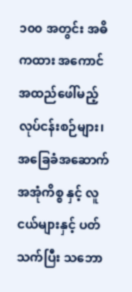၁၀၀ အတွင်း အဓိကထား အကောင်အထည်ဖေါ်မည့်လုပ်ငန်းစဉ်များ၊ အခြေခံအဆောက်အအုံကိစ္စ နှင့် လူငယ်များနှင့် ပတ်သက်ပြီး သဘော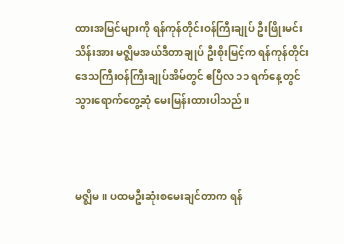ထားအမြင်များကို ရန်ကုန်တိုင်းဝန်ကြီးချုပ် ဦးဖြိုးမင်းသိန်းအား မဇ္ဈိမအယ်ဒီတာချုပ် ဦးစိုးမြင့်က ရန်ကုန်တိုင်းဒေသကြီးဝန်ကြီးချုပ်အိမ်တွင် ဧပြီလ ၁၁ ရက်နေ့တွင် သွားရောက်တွေ့ဆုံ မေးမြန်းထားပါသည်။



မဇ္ဈိမ ။ ပထမဦးဆုံးစမေးချင်တာက ရန်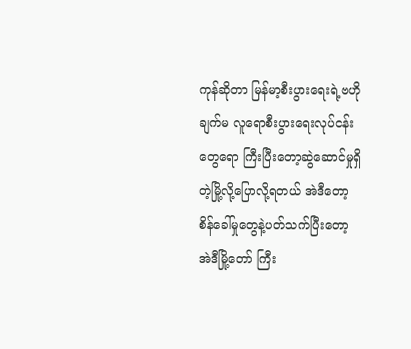ကုန်ဆိုတာ မြန်မာ့စီးပွားရေးရဲ့ဗဟိုချက်မ လူရောစီးပွားရေးလုပ်ငန်းတွေရော ကြီးပြီးတော့ဆွဲဆောင်မှုရှိတဲ့မြို့လို့ပြောလို့ရတယ် အဲဒီတော့ စိန်ခေါ်မှုတွေနဲ့ပတ်သက်ပြီးတော့ အဲဒီမြို့တော် ကြီး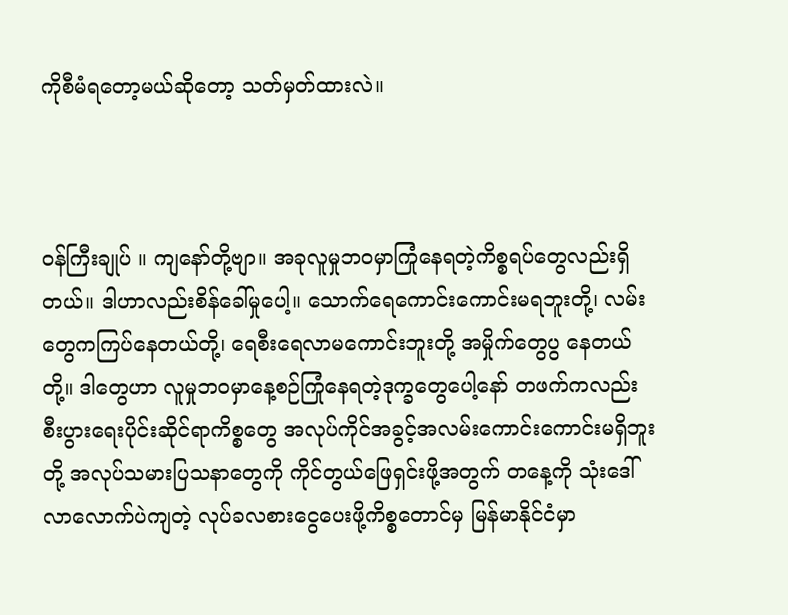ကိုစီမံရတော့မယ်ဆိုတော့ သတ်မှတ်ထားလဲ။



ဝန်ကြီးချုပ် ။ ကျနော်တို့ဗျာ။ အခုလူမှုဘဝမှာကြုံနေရတဲ့ကိစ္စရပ်တွေလည်းရှိတယ်။ ဒါဟာလည်းစိန်ခေါ်မှုပေါ့။ သောက်ရေကောင်းကောင်းမရဘူးတို့၊ လမ်းတွေကကြပ်နေတယ်တို့၊ ရေစီးရေလာမကောင်းဘူးတို့ အမှိုက်တွေပွ နေတယ်တို့။ ဒါတွေဟာ လူမှုဘဝမှာနေ့စဉ်ကြုံနေရတဲ့ဒုက္ခတွေပေါ့နော် တဖက်ကလည်း စီးပွားရေးပိုင်းဆိုင်ရာကိစ္စတွေ အလုပ်ကိုင်အခွင့်အလမ်းကောင်းကောင်းမရှိဘူးတို့ အလုပ်သမားပြသနာတွေကို ကိုင်တွယ်ဖြေရှင်းဖို့အတွက် တနေ့ကို သုံးဒေါ်လာလောက်ပဲကျတဲ့ လုပ်ခလစားငွေပေးဖို့ကိစ္စတောင်မှ မြန်မာနိုင်ငံမှာ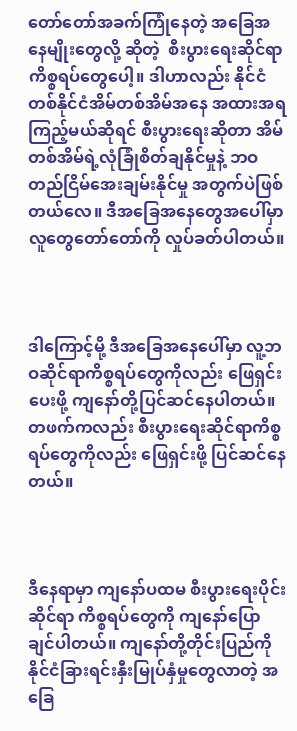တော်တော်အခက်ကြုံနေတဲ့ အခြေအနေမျိုးတွေလို့ ဆိုတဲ့  စီးပွားရေးဆိုင်ရာကိစ္စရပ်တွေပေါ့။ ဒါဟာလည်း နိုင်ငံတစ်နိုင်ငံအိမ်တစ်အိမ်အနေ အထားအရကြည့်မယ်ဆိုရင် စီးပွားရေးဆိုတာ အိမ်တစ်အိမ်ရဲ့လုံခြုံစိတ်ချနိုင်မှုနဲ့ ဘဝတည်ငြိမ်အေးချမ်းနိုင်မှု အတွက်ပဲဖြစ်တယ်လေ။ ဒီအခြေအနေတွေအပေါ်မှာ လူတွေတော်တော်ကို လှုပ်ခတ်ပါတယ်။



ဒါကြောင့်မို့ ဒီအခြေအနေပေါ်မှာ လူ့ဘဝဆိုင်ရာကိစ္စရပ်တွေကိုလည်း ဖြေရှင်းပေးဖို့ ကျနော်တို့ပြင်ဆင်နေပါတယ်။ တဖက်ကလည်း စီးပွားရေးဆိုင်ရာကိစ္စရပ်တွေကိုလည်း ဖြေရှင်းဖို့ ပြင်ဆင်နေတယ်။



ဒီနေရာမှာ ကျနော်ပထမ စီးပွားရေးပိုင်းဆိုင်ရာ ကိစ္စရပ်တွေကို ကျနော်ပြောချင်ပါတယ်။ ကျနော်တို့တိုင်းပြည်ကို နိုင်ငံခြားရင်းနှီးမြုပ်နှံမှုတွေလာတဲ့ အခြေ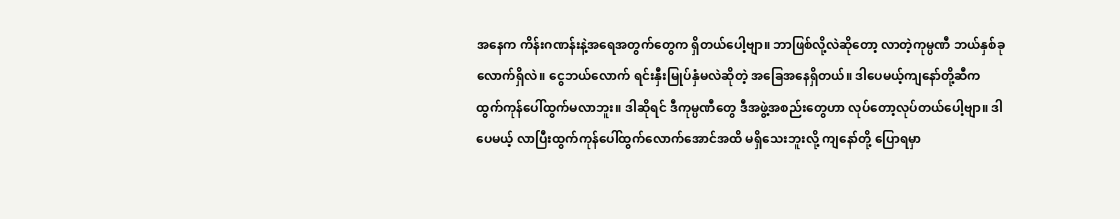အနေက ကိန်းဂဏန်းနဲ့အရေအတွက်တွေက ရှိတယ်ပေါ့ဗျာ။ ဘာဖြစ်လို့လဲဆိုတော့ လာတဲ့ကုမ္ပဏီ ဘယ်နှစ်ခုလောက်ရှိလဲ။ ငွေဘယ်လောက် ရင်းနှီးမြုပ်နှံမလဲဆိုတဲ့ အခြေအနေရှိတယ်။ ဒါပေမယ့်ကျနော်တို့ဆီက ထွက်ကုန်ပေါ်ထွက်မလာဘူး။ ဒါဆိုရင် ဒီကုမ္ပဏီတွေ ဒီအဖွဲ့အစည်းတွေဟာ လုပ်တော့လုပ်တယ်ပေါ့ဗျာ။ ဒါပေမယ့် လာပြီးထွက်ကုန်ပေါ်ထွက်လောက်အောင်အထိ မရှိသေးဘူးလို့ ကျနော်တို့ ပြောရမှာ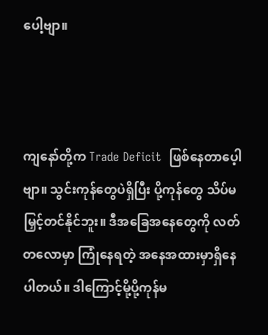ပေါ့ဗျာ။



ကျနော်တို့က Trade Deficit  ဖြစ်နေတာပေ့ါဗျာ။ သွင်းကုန်တွေပဲရှိပြီး ပို့ကုန်တွေ သိပ်မမြှင့်တင်နိုင်ဘူး။ ဒီအခြေအနေတွေကို လတ်တလောမှာ ကြုံနေရတဲ့ အနေအထားမှာရှိနေပါတယ်။ ဒါကြောင့်မို့ပို့ကုန်မ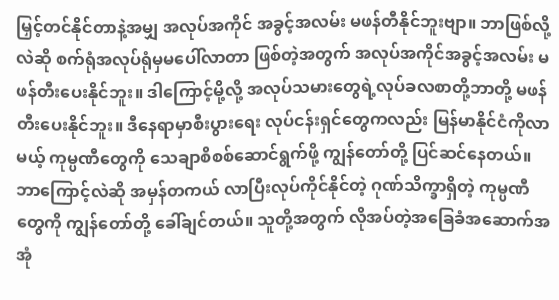မြှင့်တင်နိုင်တာနဲ့အမျှ အလုပ်အကိုင် အခွင့်အလမ်း မဖန်တီနိုင်ဘူးဗျာ။ ဘာဖြစ်လို့လဲဆို စက်ရုံအလုပ်ရုံမှမပေါ်လာတာ ဖြစ်တဲ့အတွက် အလုပ်အကိုင်အခွင့်အလမ်း မဖန်တီးပေးနိုင်ဘူး။ ဒါကြောင့်မို့လို့ အလုပ်သမားတွေရဲ့လုပ်ခလစာတို့ဘာတို့ မဖန်တီးပေးနိုင်ဘူး။ ဒီနေရာမှာစီးပွားရေး လုပ်ငန်းရှင်တွေကလည်း မြန်မာနိုင်ငံကိုလာမယ့် ကုမ္ပဏီတွေကို သေချာစိစစ်ဆောင်ရွက်ဖို့ ကျွန်တော်တို့ ပြင်ဆင်နေတယ်။ ဘာကြောင့်လဲဆို အမှန်တကယ် လာပြီးလုပ်ကိုင်နိုင်တဲ့ ဂုဏ်သိက္ခာရှိတဲ့ ကုမ္ပဏီတွေကို ကျွန်တော်တို့ ခေါ်ချင်တယ်။ သူတို့အတွက် လိုအပ်တဲ့အခြေခံအဆောက်အအုံ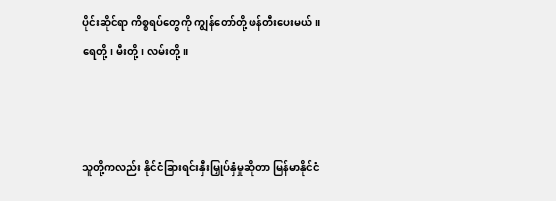ပိုင်းဆိုင်ရာ ကိစ္စရပ်တွေကို ကျွန်တော်တို့ ဖန်တီးပေးမယ်။ ရေတို့၊ မီးတို့၊ လမ်းတို့။



သူတို့ကလည်း နိုင်ငံခြားရင်းနှီးမြှုပ်နှံမှုဆိုတာ မြန်မာနိုင်ငံ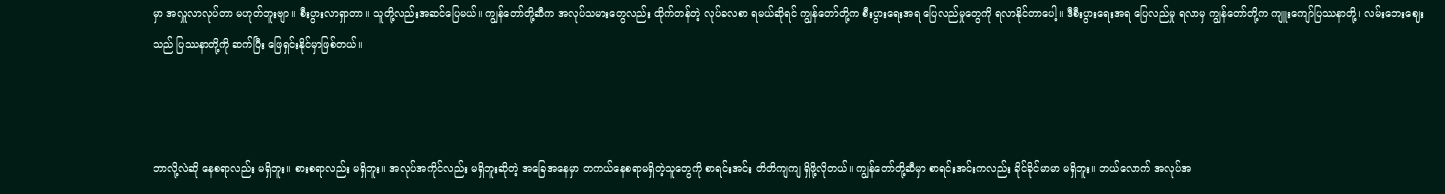မှာ အလှူလာလုပ်တာ မဟုတ်ဘူးဗျာ။ စီးပွားလာရှာတာ။ သူတို့လည်းအဆင်ပြေမယ်။ ကျွန်တော်တို့ဆီက အလုပ်သမားတွေလည်း ထိုက်တန်တဲ့ လုပ်ခလစာ ရမယ်ဆိုရင် ကျွန်တော်တို့က စီးပွားရေးအရ ပြေလည်မှုတွေကို ရလာနိုင်တာပေါ့။ ဒီစီးပွားရေးအရ ပြေလည်မှု ရလာမှ ကျွန်တော်တို့က ကျူးကျော်ပြဿနာတို့၊ လမ်းဘေးဈေးသည် ပြဿနာတို့ကို ဆက်ပြီး ဖြေရှင်းနိုင်မှာဖြစ်တယ်။



ဘာလို့လဲဆို နေစရာလည်း မရှိဘူး။ စားစရာလည်း မရှိဘူး။ အလုပ်အကိုင်လည်း မရှိဘူးဆိုတဲ့ အခြေအနေမှာ တကယ်နေစရာမရှိတဲ့သူတွေကို စာရင်းအင်း တိတိကျကျ ရှိဖို့လိုတယ်။ ကျွန်တော်တို့ဆီမှာ စာရင်းအင်းကလည်း ခိုင်ခိုင်မာမာ မရှိဘူး။ ဘယ်လောက် အလုပ်အ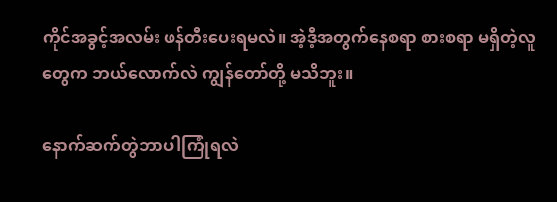ကိုင်အခွင့်အလမ်း ဖန်တီးပေးရမလဲ။ အဲ့ဒီ့အတွက်နေစရာ စားစရာ မရှိတဲ့လူတွေက ဘယ်လောက်လဲ ကျွန်တော်တို့ မသိဘူး။

နောက်ဆက်တွဲဘာပါကြုံရလဲ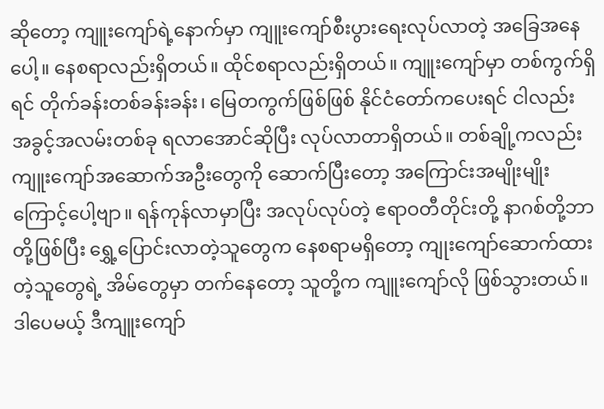ဆိုတော့ ကျူးကျော်ရဲ့နောက်မှာ ကျူးကျော်စီးပွားရေးလုပ်လာတဲ့ အခြေအနေပေါ့။ နေစရာလည်းရှိတယ်။ ထိုင်စရာလည်းရှိတယ်။ ကျူးကျော်မှာ တစ်ကွက်ရှိရင် တိုက်ခန်းတစ်ခန်းခန်း၊ မြေတကွက်ဖြစ်ဖြစ် နိုင်ငံတော်ကပေးရင် ငါလည်း အခွင့်အလမ်းတစ်ခု ရလာအောင်ဆိုပြီး လုပ်လာတာရှိတယ်။ တစ်ချို့ကလည်း ကျူးကျော်အဆောက်အဦးတွေကို ဆောက်ပြီးတော့ အကြောင်းအမျိုးမျိုးကြောင့်ပေါ့ဗျာ။ ရန်ကုန်လာမှာပြီး အလုပ်လုပ်တဲ့ ဧရာဝတီတိုင်းတို့ နာဂစ်တို့ဘာတို့ဖြစ်ပြီး ရွှေ့ပြောင်းလာတဲ့သူတွေက နေစရာမရှိတော့ ကျုးကျော်ဆောက်ထားတဲ့သူတွေရဲ့ အိမ်တွေမှာ တက်နေတော့ သူတို့က ကျူးကျော်လို ဖြစ်သွားတယ်။ ဒါပေမယ့် ဒီကျူးကျော်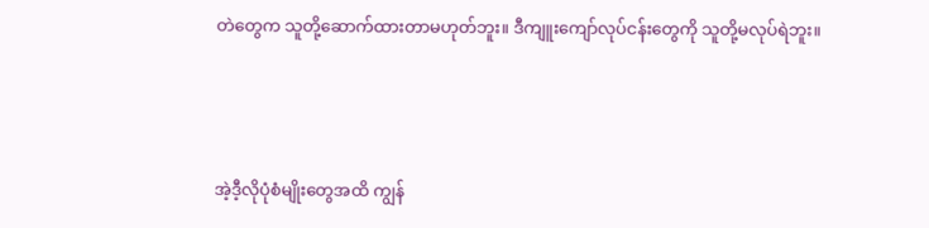တဲတွေက သူတို့ဆောက်ထားတာမဟုတ်ဘူး။ ဒီကျူးကျော်လုပ်ငန်းတွေကို သူတို့မလုပ်ရဲဘူး။



အဲ့ဒီ့လိုပုံစံမျိုးတွေအထိ ကျွန်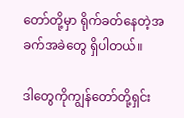တော်တို့မှာ ရိုက်ခတ်နေတဲ့အခက်အခဲတွေ ရှိပါတယ်။

ဒါတွေကိုကျွန်တော်တို့ရှင်း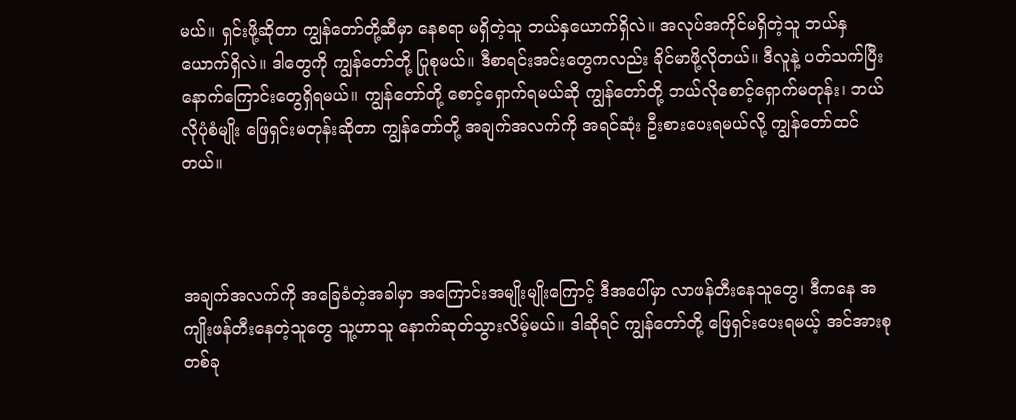မယ်။ ရှင်းဖို့ဆိုတာ ကျွန်တော်တို့ဆီမှာ နေစရာ မရှိတဲ့သူ ဘယ်နှယောက်ရှိလဲ။ အလုပ်အကိုင်မရှိတဲ့သူ ဘယ်နှယောက်ရှိလဲ။ ဒါတွေကို ကျွန်တော်တို့ ပြုစုမယ်။ ဒီစာရင်းအင်းတွေကလည်း ခိုင်မာဖို့လိုတယ်။ ဒီလူနဲ့ ပတ်သက်ပြီး နောက်ကြောင်းတွေရှိရမယ်။ ကျွန်တော်တို့ စောင့်ရှောက်ရမယ်ဆို ကျွန်တော်တို့ ဘယ်လိုစောင့်ရှောက်မတုန်း၊ ဘယ်လိုပုံစံမျိုး ဖြေရှင်းမတုန်းဆိုတာ ကျွန်တော်တို့ အချက်အလက်ကို အရင်ဆုံး ဦးစားပေးရမယ်လို့ ကျွန်တော်ထင်တယ်။



အချက်အလက်ကို အခြေခံတဲ့အခါမှာ အကြောင်းအမျိုးမျိုးကြောင့် ဒီအပေါ်မှာ လာဖန်တီးနေသူတွေ၊ ဒီကနေ အကျိုးဖန်တီးနေတဲ့သူတွေ သူ့ဟာသူ နောက်ဆုတ်သွားလိမ့်မယ်။ ဒါဆိုရင် ကျွန်တော်တို့ ဖြေရှင်းပေးရမယ့် အင်အားစုတစ်ခု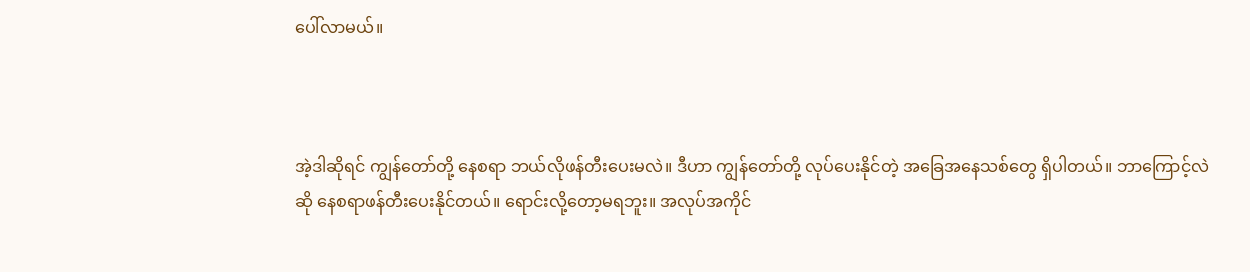ပေါ်လာမယ်။



အဲ့ဒါဆိုရင် ကျွန်တော်တို့ နေစရာ ဘယ်လိုဖန်တီးပေးမလဲ။ ဒီဟာ ကျွန်တော်တို့ လုပ်ပေးနိုင်တဲ့ အခြေအနေသစ်တွေ ရှိပါတယ်။ ဘာကြောင့်လဲဆို နေစရာဖန်တီးပေးနိုင်တယ်။ ရောင်းလို့တော့မရဘူး။ အလုပ်အကိုင်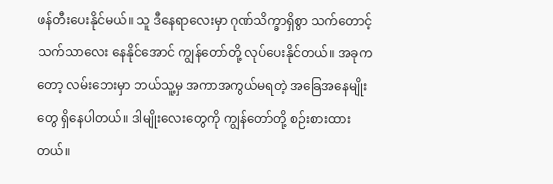ဖန်တီးပေးနိုင်မယ်။ သူ ဒီနေရာလေးမှာ ဂုဏ်သိက္ခာရှိစွာ သက်တောင့်သက်သာလေး နေနိုင်အောင် ကျွန်တော်တို့ လုပ်ပေးနိုင်တယ်။ အခုကတော့ လမ်းဘေးမှာ ဘယ်သူ့မှ အကာအကွယ်မရတဲ့ အခြေအနေမျိုးတွေ ရှိနေပါတယ်။ ဒါမျိုးလေးတွေကို ကျွန်တော်တို့ စဉ်းစားထားတယ်။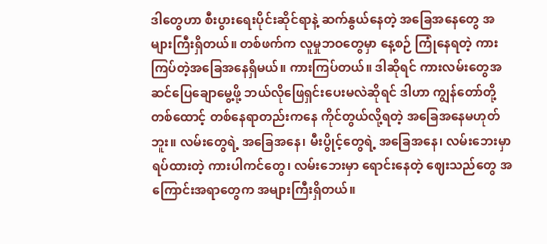ဒါတွေဟာ စီးပွားရေးပိုင်းဆိုင်ရာနဲ့ ဆက်နွယ်နေတဲ့ အခြေအနေတွေ အများကြီးရှိတယ်။ တစ်ဖက်က လူမှုဘဝတွေမှာ နေ့စဉ် ကြုံနေရတဲ့ ကားကြပ်တဲ့အခြေအနေရှိမယ်။ ကားကြပ်တယ်။ ဒါဆိုရင် ကားလမ်းတွေအဆင်ပြေချောမွေ့ဖို့ ဘယ်လိုဖြေရှင်းပေးမလဲဆိုရင် ဒါဟာ ကျွန်တော်တို့ တစ်ထောင့် တစ်နေရာတည်းကနေ ကိုင်တွယ်လို့ရတဲ့ အခြေအနေမဟုတ်ဘူး။ လမ်းတွေရဲ့ အခြေအနေ၊ မီးပွိုင့်တွေရဲ့ အခြေအနေ၊ လမ်းဘေးမှာရပ်ထားတဲ့ ကားပါကင်တွေ၊ လမ်းဘေးမှာ ရောင်းနေတဲ့ ဈေးသည်တွေ အကြောင်းအရာတွေက အများကြီးရှိတယ်။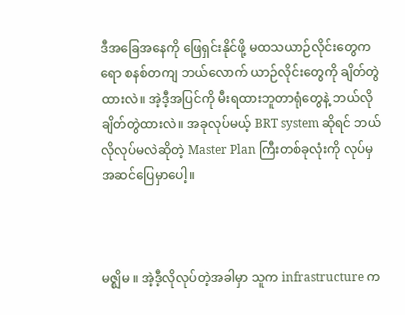ဒီအခြေအနေကို ဖြေရှင်းနိုင်ဖို့ မထသယာဉ်လိုင်းတွေကရော စနစ်တကျ ဘယ်လောက် ယာဉ်လိုင်းတွေကို ချိတ်တွဲထားလဲ။ အဲ့ဒီ့အပြင်ကို မီးရထားဘူတာရုံတွေနဲ့ ဘယ်လိုချိတ်တွဲထားလဲ။ အခုလုပ်မယ့် BRT system ဆိုရင် ဘယ်လိုလုပ်မလဲဆိုတဲ့ Master Plan ကြီးတစ်ခုလုံးကို လုပ်မှ အဆင်ပြေမှာပေါ့။



မဇ္ဈိမ ။ အဲ့ဒီ့လိုလုပ်တဲ့အခါမှာ သူက infrastructure က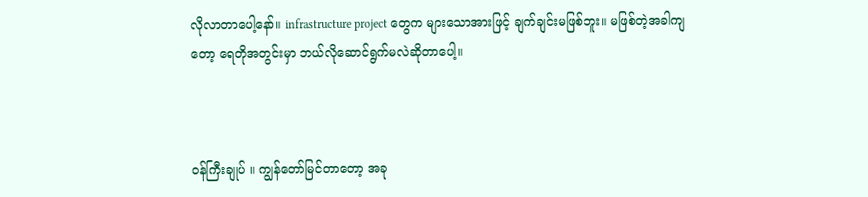လိုလာတာပေါ့နော်။ infrastructure project တွေက များသောအားဖြင့် ချက်ချင်းမဖြစ်ဘူး။ မဖြစ်တဲ့အခါကျတော့ ရေတိုအတွင်းမှာ ဘယ်လိုဆောင်ရွက်မလဲဆိုတာပေါ့။



ဝန်ကြီးချုပ် ။ ကျွန်တော်မြင်တာတော့ အခု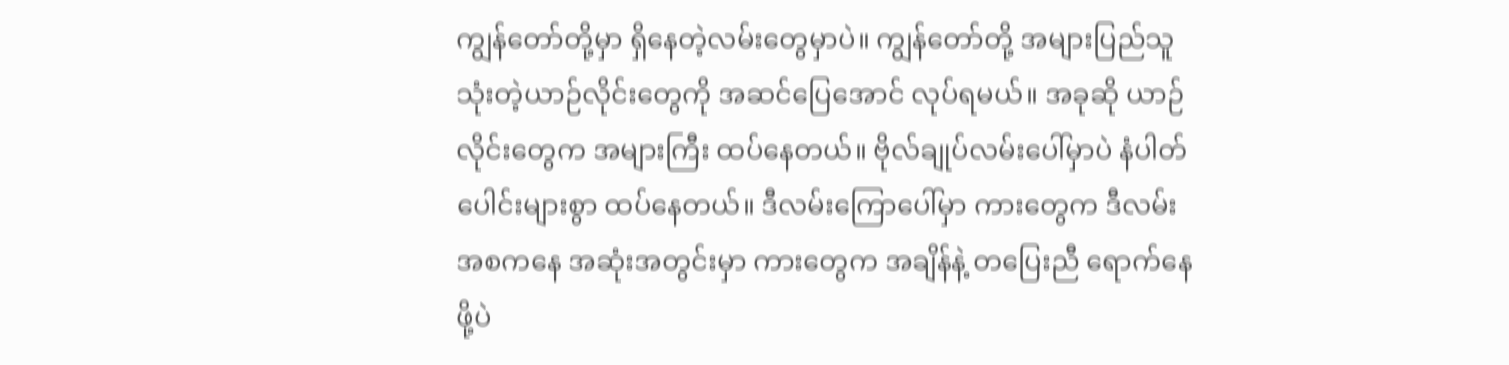ကျွန်တော်တို့မှာ ရှိနေတဲ့လမ်းတွေမှာပဲ။ ကျွန်တော်တို့ အများပြည်သူသုံးတဲ့ယာဉ်လိုင်းတွေကို အဆင်ပြေအောင် လုပ်ရမယ်။ အခုဆို ယာဉ်လိုင်းတွေက အများကြီး ထပ်နေတယ်။ ဗိုလ်ချုပ်လမ်းပေါ်မှာပဲ နံပါတ်ပေါင်းများစွာ ထပ်နေတယ်။ ဒီလမ်းကြောပေါ်မှာ ကားတွေက ဒီလမ်း အစကနေ အဆုံးအတွင်းမှာ ကားတွေက အချိန်နဲ့ တပြေးညီ ရောက်နေဖို့ပဲ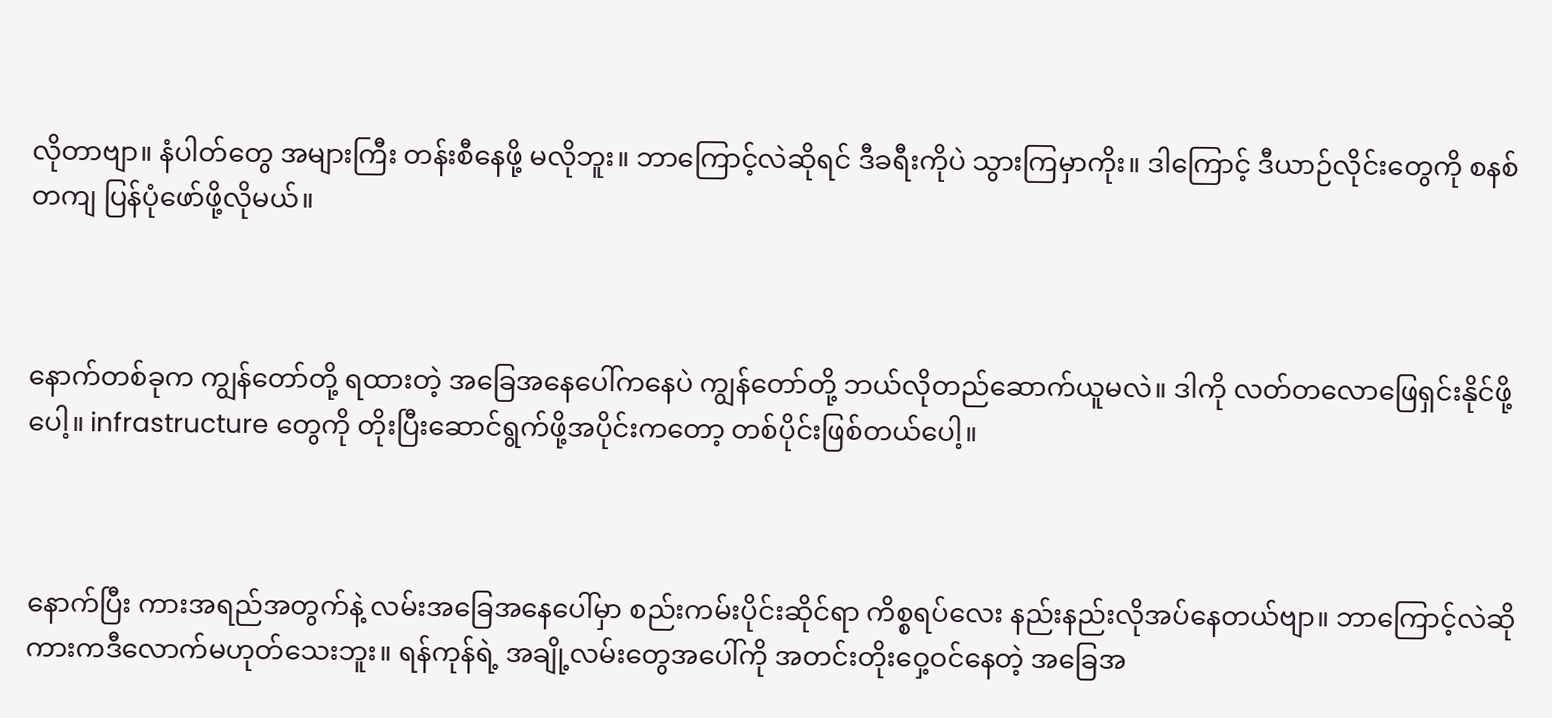လိုတာဗျာ။ နံပါတ်တွေ အများကြီး တန်းစီနေဖို့ မလိုဘူး။ ဘာကြောင့်လဲဆိုရင် ဒီခရီးကိုပဲ သွားကြမှာကိုး။ ဒါကြောင့် ဒီယာဉ်လိုင်းတွေကို စနစ်တကျ ပြန်ပုံဖော်ဖို့လိုမယ်။



နောက်တစ်ခုက ကျွန်တော်တို့ ရထားတဲ့ အခြေအနေပေါ်ကနေပဲ ကျွန်တော်တို့ ဘယ်လိုတည်ဆောက်ယူမလဲ။ ဒါကို လတ်တလောဖြေရှင်းနိုင်ဖို့ပေါ့။ infrastructure တွေကို တိုးပြီးဆောင်ရွက်ဖို့အပိုင်းကတော့ တစ်ပိုင်းဖြစ်တယ်ပေါ့။



နောက်ပြီး ကားအရည်အတွက်နဲ့ လမ်းအခြေအနေပေါ်မှာ စည်းကမ်းပိုင်းဆိုင်ရာ ကိစ္စရပ်လေး နည်းနည်းလိုအပ်နေတယ်ဗျာ။ ဘာကြောင့်လဲဆို ကားကဒီလောက်မဟုတ်သေးဘူး။ ရန်ကုန်ရဲ့ အချို့လမ်းတွေအပေါ်ကို အတင်းတိုးဝှေ့ဝင်နေတဲ့ အခြေအ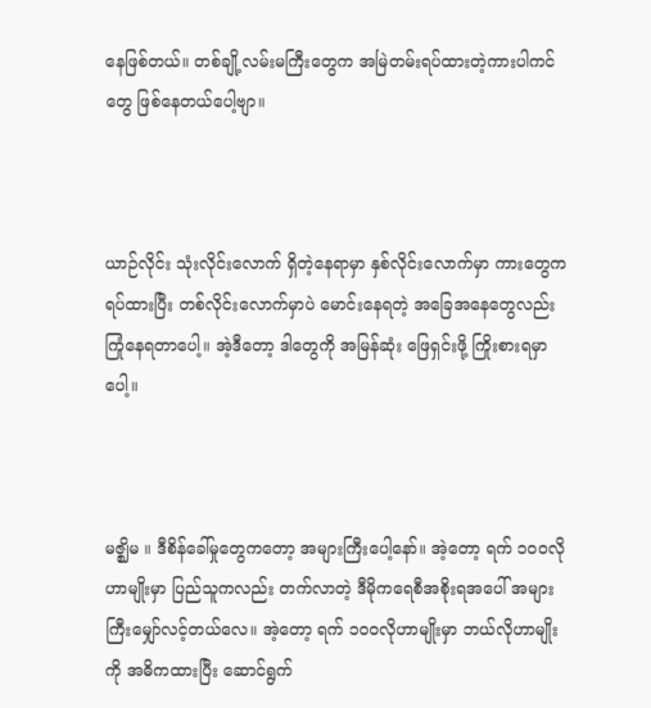နေဖြစ်တယ်။ တစ်ချို့လမ်းမကြီးတွေက အမြဲတမ်းရပ်ထားတဲ့ကားပါကင်တွေ ဖြစ်နေတယ်ပေါ့ဗျာ။



ယာဉ်လိုင်း သုံးလိုင်းလောက် ရှိတဲ့နေရာမှာ နှစ်လိုင်းလောက်မှာ ကားတွေက ရပ်ထားပြီး တစ်လိုင်းလောက်မှာပဲ မောင်းနေရတဲ့ အခြေအနေတွေလည်း ကြုံနေရတာပေါ့။ အဲ့ဒီတော့ ဒါတွေကို အမြန်ဆုံး ဖြေရှင်းဖို့ ကြိုးစားရမှာပေါ့။



မဇ္ဈိမ ။ ဒီစိန်ခေါ်မှုတွေကတော့ အများကြီးပေါ့နော်။ အဲ့တော့ ရက် ၁၀၀လိုဟာမျိုးမှာ ပြည်သူကလည်း တက်လာတဲ့ ဒီမိုကရေစီအစိုးရအပေါ် အများကြီးမျှော်လင့်တယ်လေ။ အဲ့တော့ ရက် ၁၀၀လိုဟာမျိုးမှာ ဘယ်လိုဟာမျိုးကို အဓိကထားပြီး ဆောင်ရွက်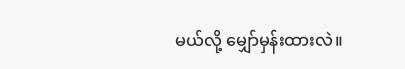မယ်လို့ မျှော်မှန်းထားလဲ။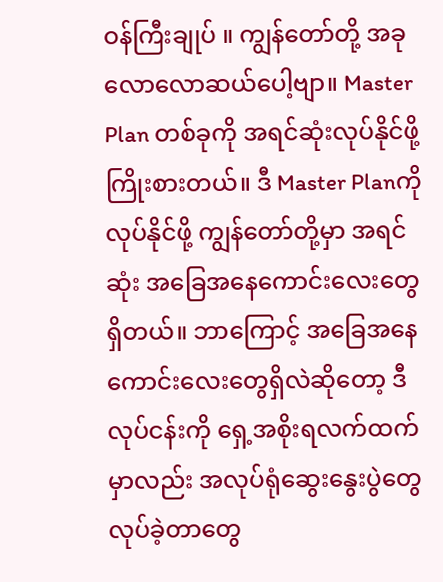ဝန်ကြီးချုပ် ။ ကျွန်တော်တို့ အခုလောလောဆယ်ပေါ့ဗျာ။ Master Plan တစ်ခုကို အရင်ဆုံးလုပ်နိုင်ဖို့ ကြိုးစားတယ်။ ဒီ Master Planကို လုပ်နိုင်ဖို့ ကျွန်တော်တို့မှာ အရင်ဆုံး အခြေအနေကောင်းလေးတွေရှိတယ်။ ဘာကြောင့် အခြေအနေ ကောင်းလေးတွေရှိလဲဆိုတော့ ဒီလုပ်ငန်းကို ရှေ့အစိုးရလက်ထက်မှာလည်း အလုပ်ရုံဆွေးနွေးပွဲတွေ လုပ်ခဲ့တာတွေ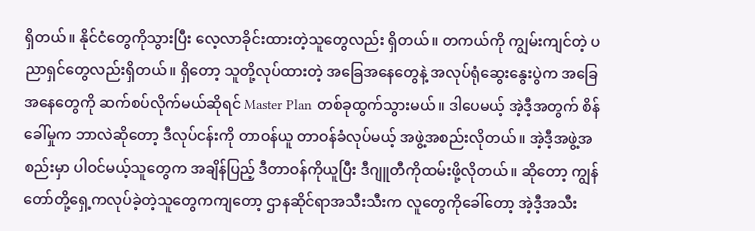ရှိတယ်။ နိုင်ငံတွေကိုသွားပြီး လေ့လာခိုင်းထားတဲ့သူတွေလည်း ရှိတယ်။ တကယ်ကို ကျွမ်းကျင်တဲ့ ပညာရှင်တွေလည်းရှိတယ်။ ရှိတော့ သူတို့လုပ်ထားတဲ့ အခြေအနေတွေနဲ့ အလုပ်ရုံဆွေးနွေးပွဲက အခြေအနေတွေကို ဆက်စပ်လိုက်မယ်ဆိုရင် Master Plan တစ်ခုထွက်သွားမယ်။ ဒါပေမယ့် အဲ့ဒီ့အတွက် စိန်ခေါ်မှုက ဘာလဲဆိုတော့ ဒီလုပ်ငန်းကို တာဝန်ယူ တာဝန်ခံလုပ်မယ့် အဖွဲ့အစည်းလိုတယ်။ အဲ့ဒီ့အဖွဲ့အစည်းမှာ ပါဝင်မယ့်သူတွေက အချိန်ပြည့် ဒီတာဝန်ကိုယူပြီး ဒီဂျူတီကိုထမ်းဖို့လိုတယ်။ ဆိုတော့ ကျွန်တော်တို့ရှေ့ကလုပ်ခဲ့တဲ့သူတွေကကျတော့ ဌာနဆိုင်ရာအသီးသီးက လူတွေကိုခေါ်တော့ အဲ့ဒီ့အသီး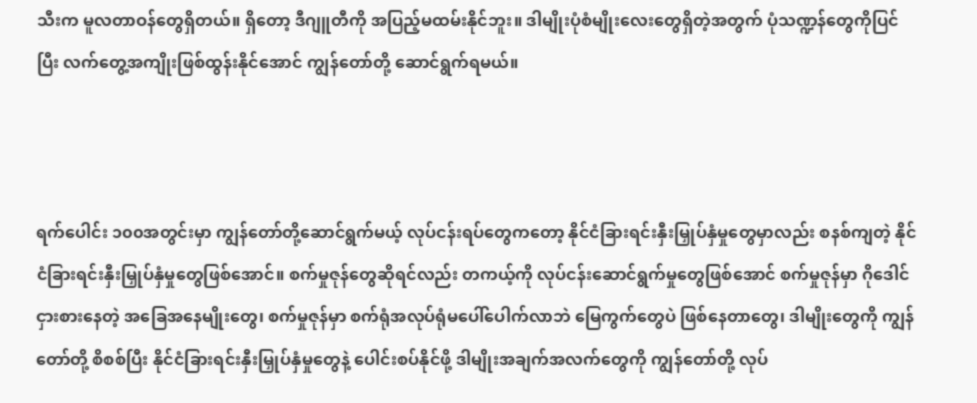သီးက မူလတာဝန်တွေရှိတယ်။ ရှိတော့ ဒီဂျူတီကို အပြည့်မထမ်းနိုင်ဘူး။ ဒါမျိုးပုံစံမျိုးလေးတွေရှိတဲ့အတွက် ပုံသဏ္ဍန်တွေကိုပြင်ပြီး လက်တွေ့အကျိုးဖြစ်ထွန်းနိုင်အောင် ကျွန်တော်တို့ ဆောင်ရွက်ရမယ်။



ရက်ပေါင်း ၁၀၀အတွင်းမှာ ကျွန်တော်တို့ဆောင်ရွက်မယ့် လုပ်ငန်းရပ်တွေကတော့ နိုင်ငံခြားရင်းနှီးမြှုပ်နှံမှုတွေမှာလည်း စနစ်ကျတဲ့ နိုင်ငံခြားရင်းနှီးမြှုပ်နှံမှုတွေဖြစ်အောင်။ စက်မှုဇုန်တွေဆိုရင်လည်း တကယ့်ကို လုပ်ငန်းဆောင်ရွက်မှုတွေဖြစ်အောင် စက်မှုဇုန်မှာ ဂိုဒေါင်ငှားစားနေတဲ့ အခြေအနေမျိုးတွေ၊ စက်မှုဇုန်မှာ စက်ရုံအလုပ်ရုံမပေါ်ပေါက်လာဘဲ မြေကွက်တွေပဲ ဖြစ်နေတာတွေ၊ ဒါမျိုးတွေကို ကျွန်တော်တို့ စိစစ်ပြီး နိုင်ငံခြားရင်းနှီးမြှုပ်နှံမှုတွေနဲ့ ပေါင်းစပ်နိုင်ဖို့ ဒါမျိုးအချက်အလက်တွေကို ကျွန်တော်တို့ လုပ်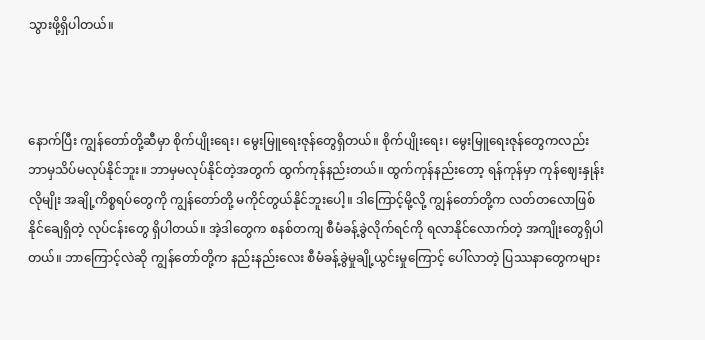သွားဖို့ရှိပါတယ်။



နောက်ပြီး ကျွန်တော်တို့ဆီမှာ စိုက်ပျိုးရေး၊ မွေးမြူရေးဇုန်တွေရှိတယ်။ စိုက်ပျိုးရေး၊ မွေးမြူရေးဇုန်တွေကလည်း ဘာမှသိပ်မလုပ်နိုင်ဘူး။ ဘာမှမလုပ်နိုင်တဲ့အတွက် ထွက်ကုန်နည်းတယ်။ ထွက်ကုန်နည်းတော့ ရန်ကုန်မှာ ကုန်ဈေးနှုန်းလိုမျိုး အချို့ကိစ္စရပ်တွေကို ကျွန်တော်တို့ မကိုင်တွယ်နိုင်ဘူးပေါ့။ ဒါကြောင့်မို့လို့ ကျွန်တော်တို့က လတ်တလောဖြစ်နိုင်ချေရှိတဲ့ လုပ်ငန်းတွေ ရှိပါတယ်။ အဲ့ဒါတွေက စနစ်တကျ စီမံခန့်ခွဲလိုက်ရင်ကို ရလာနိုင်လောက်တဲ့ အကျိုးတွေရှိပါတယ်။ ဘာကြောင့်လဲဆို ကျွန်တော်တို့က နည်းနည်းလေး စီမံခန့်ခွဲမှုချို့ယွင်းမှုကြောင့် ပေါ်လာတဲ့ ပြဿနာတွေကများ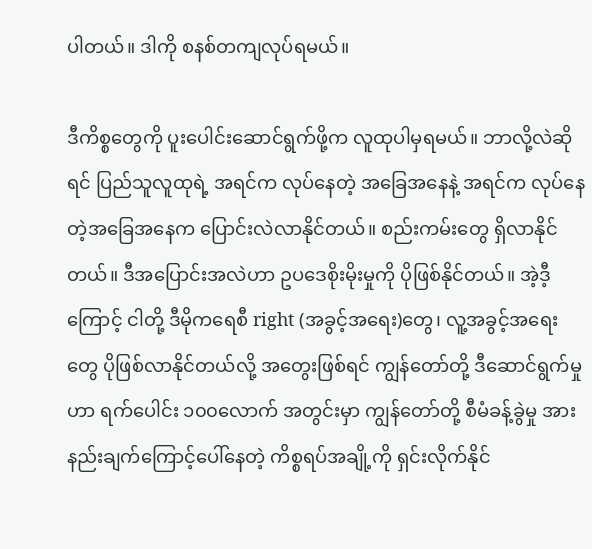ပါတယ်။ ဒါကို စနစ်တကျလုပ်ရမယ်။

ဒီကိစ္စတွေကို ပူးပေါင်းဆောင်ရွက်ဖို့က လူထုပါမှရမယ်။ ဘာလို့လဲဆိုရင် ပြည်သူလူထုရဲ့ အရင်က လုပ်နေတဲ့ အခြေအနေနဲ့ အရင်က လုပ်နေတဲ့အခြေအနေက ပြောင်းလဲလာနိုင်တယ်။ စည်းကမ်းတွေ ရှိလာနိုင်တယ်။ ဒီအပြောင်းအလဲဟာ ဥပဒေစိုးမိုးမှုကို ပိုဖြစ်နိုင်တယ်။ အဲ့ဒီ့ကြောင့် ငါတို့ ဒီမိုကရေစီ right (အခွင့်အရေး)တွေ၊ လူ့အခွင့်အရေးတွေ ပိုဖြစ်လာနိုင်တယ်လို့ အတွေးဖြစ်ရင် ကျွန်တော်တို့ ဒီဆောင်ရွက်မှုဟာ ရက်ပေါင်း ၁၀၀လောက် အတွင်းမှာ ကျွန်တော်တို့ စီမံခန့်ခွဲမှု အားနည်းချက်ကြောင့်ပေါ်နေတဲ့ ကိစ္စရပ်အချို့ကို ရှင်းလိုက်နိုင်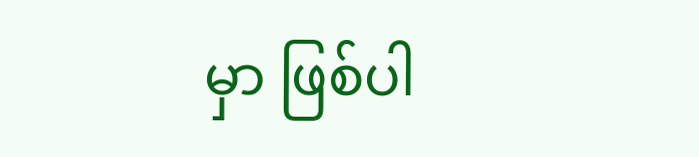မှာ ဖြစ်ပါ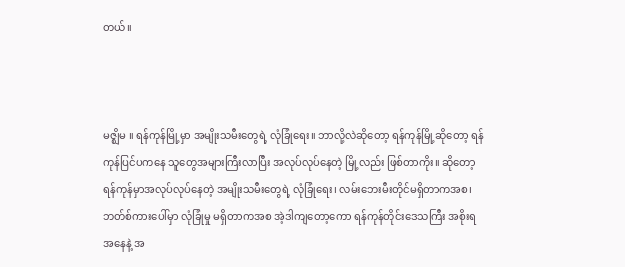တယ်။



မဇ္ဈိမ ။ ရန်ကုန်မြို့မှာ အမျိုးသမီးတွေရဲ့ လုံခြုံရေး။ ဘာလို့လဲဆိုတော့ ရန်ကုန်မြို့ဆိုတော့ ရန်ကုန်ပြင်ပကနေ သူတွေအများကြီးလာပြီး အလုပ်လုပ်နေတဲ့ မြို့လည်း ဖြစ်တာကိုး။ ဆိုတော့ ရန်ကုန်မှာအလုပ်လုပ်နေတဲ့ အမျိုးသမီးတွေရဲ့ လုံခြုံရေး၊ လမ်းဘေးမီးတိုင်မရှိတာကအစ၊ ဘတ်စ်ကားပေါ်မှာ လုံခြုံမှု မရှိတာကအစ အဲ့ဒါကျတော့ကော ရန်ကုန်တိုင်းဒေသကြီး အစိုးရအနေနဲ့ အ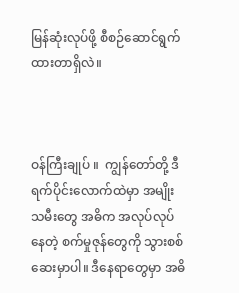မြန်ဆုံးလုပ်ဖို့ စီစဉ်ဆောင်ရွက်ထားတာရှိလဲ။



ဝန်ကြီးချုပ် ။  ကျွန်တော်တို့ ဒီရက်ပိုင်းလောက်ထဲမှာ အမျိုးသမီးတွေ အဓိက အလုပ်လုပ်နေတဲ့ စက်မှုဇုန်တွေကို သွားစစ်ဆေးမှာပါ။ ဒီနေရာတွေမှာ အဓိ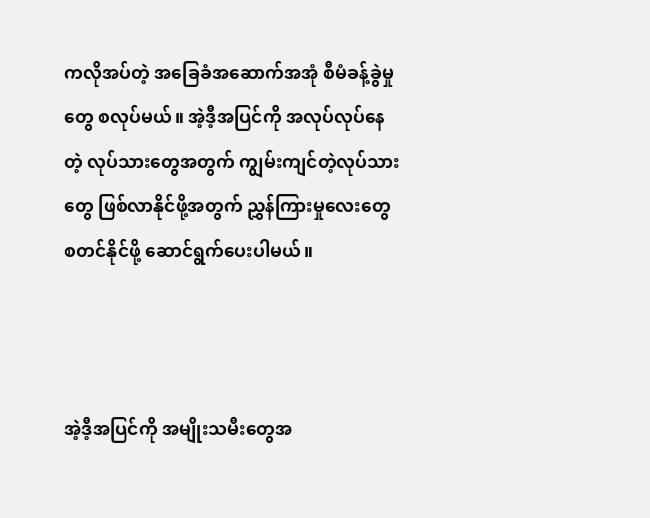ကလိုအပ်တဲ့ အခြေခံအဆောက်အအုံ စီမံခန့်ခွဲမှုတွေ စလုပ်မယ်။ အဲ့ဒီ့အပြင်ကို အလုပ်လုပ်နေတဲ့ လုပ်သားတွေအတွက် ကျွမ်းကျင်တဲ့လုပ်သားတွေ ဖြစ်လာနိုင်ဖို့အတွက် ညွှန်ကြားမှုလေးတွေ စတင်နိုင်ဖို့ ဆောင်ရွက်ပေးပါမယ်။



အဲ့ဒီ့အပြင်ကို အမျိုးသမီးတွေအ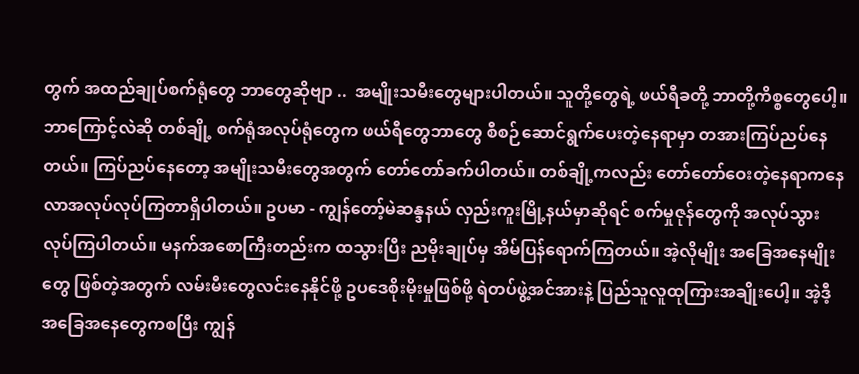တွက် အထည်ချုပ်စက်ရုံတွေ ဘာတွေဆိုဗျာ ..  အမျိုးသမီးတွေများပါတယ်။ သူတို့တွေရဲ့ ဖယ်ရီခတို့ ဘာတို့ကိစ္စတွေပေါ့။ ဘာကြောင့်လဲဆို တစ်ချို့ စက်ရုံအလုပ်ရုံတွေက ဖယ်ရီတွေဘာတွေ စီစဉ်ဆောင်ရွက်ပေးတဲ့နေရာမှာ တအားကြပ်ညပ်နေတယ်။ ကြပ်ညပ်နေတော့ အမျိုးသမီးတွေအတွက် တော်တော်ခက်ပါတယ်။ တစ်ချို့ကလည်း တော်တော်ဝေးတဲ့နေရာကနေ လာအလုပ်လုပ်ကြတာရှိပါတယ်။ ဥပမာ - ကျွန်တော့်မဲဆန္ဒနယ် လှည်းကူးမြို့နယ်မှာဆိုရင် စက်မှုဇုန်တွေကို အလုပ်သွားလုပ်ကြပါတယ်။ မနက်အစောကြီးတည်းက ထသွားပြီး ညမိုးချုပ်မှ အိမ်ပြန်ရောက်ကြတယ်။ အဲ့လိုမျိုး အခြေအနေမျိုးတွေ ဖြစ်တဲ့အတွက် လမ်းမီးတွေလင်းနေနိုင်ဖို့ ဥပဒေစိုးမိုးမှုဖြစ်ဖို့ ရဲတပ်ဖွဲ့အင်အားနဲ့ ပြည်သူလူထုကြားအချိုးပေါ့။ အဲ့ဒီ့အခြေအနေတွေကစပြီး ကျွန်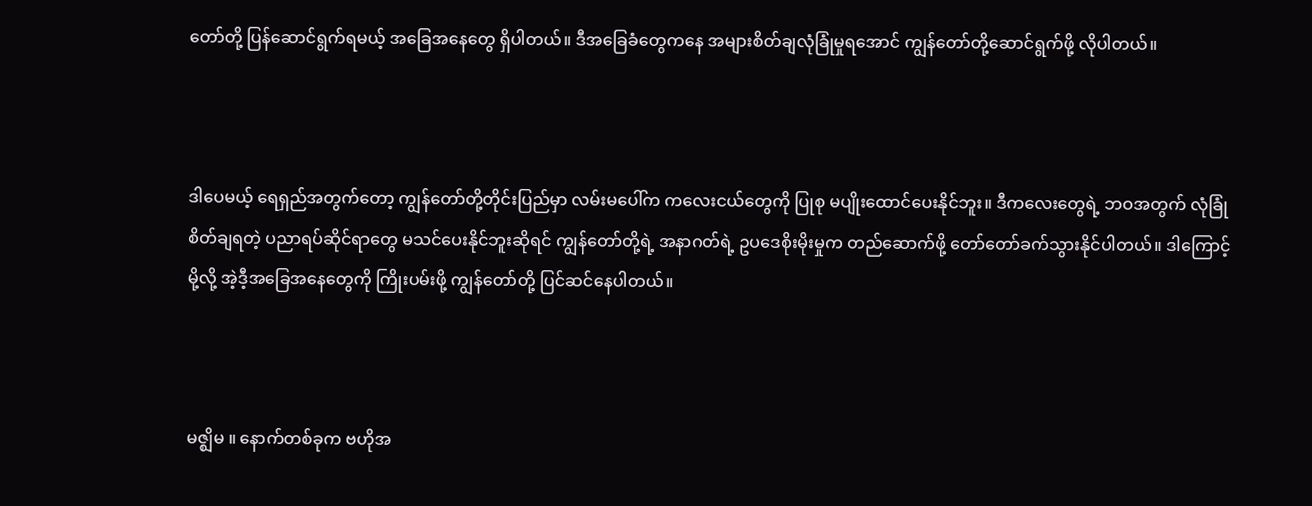တော်တို့ ပြန်ဆောင်ရွက်ရမယ့် အခြေအနေတွေ ရှိပါတယ်။ ဒီအခြေခံတွေကနေ အများစိတ်ချလုံခြုံမှုရအောင် ကျွန်တော်တို့ဆောင်ရွက်ဖို့ လိုပါတယ်။



ဒါပေမယ့် ရေရှည်အတွက်တော့ ကျွန်တော်တို့တိုင်းပြည်မှာ လမ်းမပေါ်က ကလေးငယ်တွေကို ပြုစု မပျိုးထောင်ပေးနိုင်ဘူး။ ဒီကလေးတွေရဲ့ ဘဝအတွက် လုံခြုံစိတ်ချရတဲ့ ပညာရပ်ဆိုင်ရာတွေ မသင်ပေးနိုင်ဘူးဆိုရင် ကျွန်တော်တို့ရဲ့ အနာဂတ်ရဲ့ ဥပဒေစိုးမိုးမှုက တည်ဆောက်ဖို့ တော်တော်ခက်သွားနိုင်ပါတယ်။ ဒါကြောင့်မို့လို့ အဲ့ဒီ့အခြေအနေတွေကို ကြိုးပမ်းဖို့ ကျွန်တော်တို့ ပြင်ဆင်နေပါတယ်။



မဇ္ဈိမ ။ နောက်တစ်ခုက ဗဟိုအ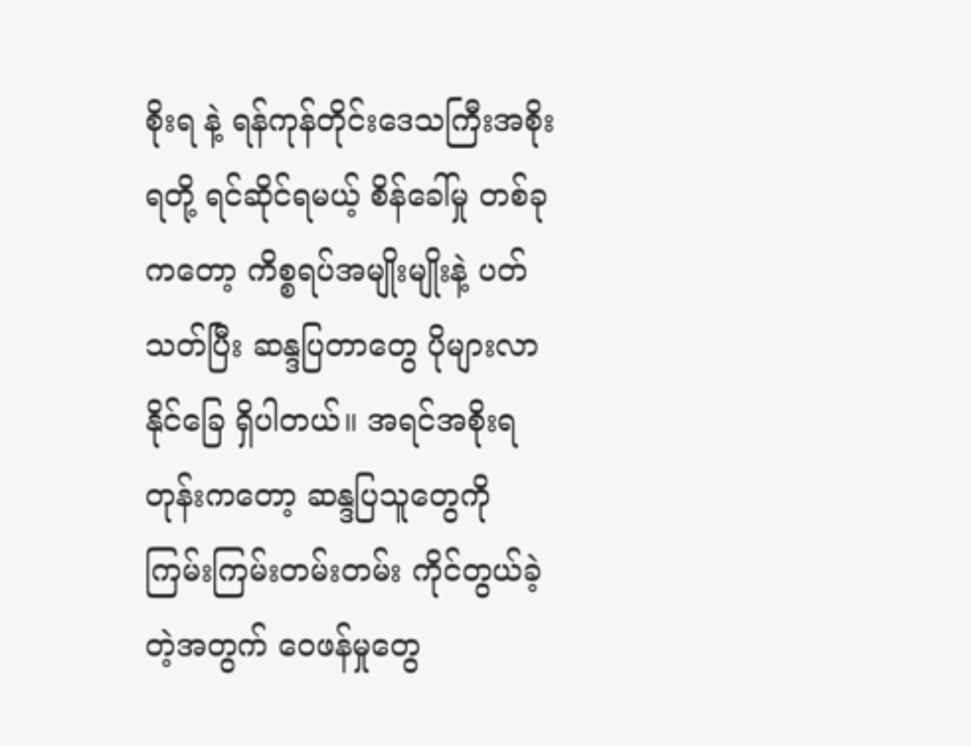စိုးရ နဲ့ ရန်ကုန်တိုင်းဒေသကြီးအစိုးရတို့ ရင်ဆိုင်ရမယ့် စိန်ခေါ်မှု တစ်ခုကတော့ ကိစ္စရပ်အမျိုးမျိုးနဲ့ ပတ်သတ်ပြီး ဆန္ဒပြတာတွေ ပိုများလာနိုင်ခြေ ရှိပါတယ်။ အရင်အစိုးရတုန်းကတော့ ဆန္ဒပြသူတွေကို ကြမ်းကြမ်းတမ်းတမ်း ကိုင်တွယ်ခဲ့တဲ့အတွက် ဝေဖန်မှုတွေ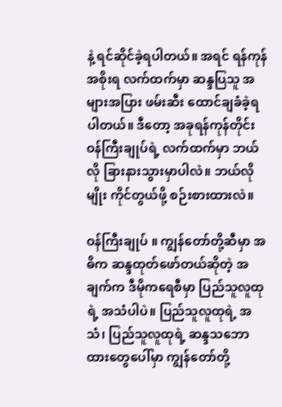နဲ့ ရင်ဆိုင်ခဲ့ရပါတယ်။ အရင် ရန်ကုန်အစိုးရ လက်ထက်မှာ ဆန္ဒပြသူ အများအပြား ဖမ်းဆီး ထောင်ချခံခဲ့ရပါတယ်။ ဒီတော့ အခုရန်ကုန်တိုင်းဝန်ကြီးချုပ်ရဲ့ လက်ထက်မှာ ဘယ်လို ခြားနားသွားမှာပါလဲ။ ဘယ်လိုမျိုး ကိုင်တွယ်ဖို့ စဉ်းစားထားလဲ။

ဝန်ကြီးချုပ် ။ ကျွန်တော်တို့ဆီမှာ အဓိက ဆန္ဒထုတ်ဖော်တယ်ဆိုတဲ့ အချက်က ဒီမိုကရေစီမှာ ပြည်သူလူထုရဲ့ အသံပါပဲ။ ပြည်သူလူထုရဲ့ အသံ၊ ပြည်သူလူထုရဲ့ ဆန္ဒသဘောထားတွေပေါ်မှာ ကျွန်တော်တို့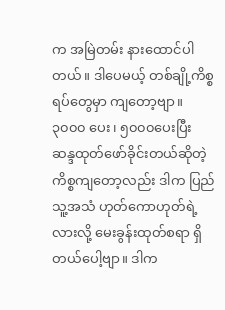က အမြဲတမ်း နားထောင်ပါတယ်။ ဒါပေမယ့် တစ်ချို့ကိစ္စရပ်တွေမှာ ကျတော့ဗျာ။ ၃၀၀၀ ပေး၊ ၅၀၀၀ပေးပြီး ဆန္ဒထုတ်ဖော်ခိုင်းတယ်ဆိုတဲ့ ကိစ္စကျတော့လည်း ဒါက ပြည်သူ့အသံ ဟုတ်ကောဟုတ်ရဲ့လားလို့ မေးခွန်းထုတ်စရာ ရှိတယ်ပေါ့ဗျာ။ ဒါက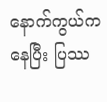နောက်ကွယ်ကနေပြီး ပြဿ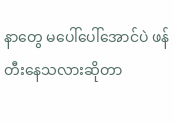နာတွေ မပေါ်ပေါ်အောင်ပဲ ဖန်တီးနေသလားဆိုတာ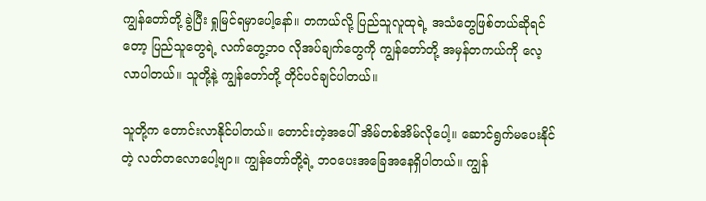ကျွန်တော်တို့ ခွဲပြီး ရှုမြင်ရမှာပေါ့နော်။ တကယ်လို့ ပြည်သူလူထုရဲ့ အသံတွေဖြစ်တယ်ဆိုရင်တော့ ပြည်သူတွေရဲ့ လက်တွေ့ဘဝ လိုအပ်ချက်တွေကို ကျွန်တော်တို့ အမှန်တကယ်ကို လေ့လာပါတယ်။ သူတို့နဲ့ ကျွန်တော်တို့ တိုင်ပင်ချင်ပါတယ်။

သူတို့က တောင်းလာနိုင်ပါတယ်။ တောင်းတဲ့အပေါ် အိမ်တစ်အိမ်လိုပေါ့။ ဆောင်ရွက်မပေးနိုင်တဲ့ လတ်တလောပေါ့ဗျာ။ ကျွန်တော်တို့ရဲ့ ဘဝပေးအခြေအနေရှိပါတယ်။ ကျွန်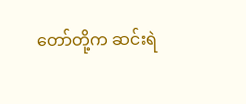တော်တို့က ဆင်းရဲ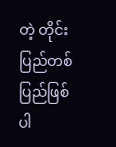တဲ့ တိုင်းပြည်တစ်ပြည်ဖြစ်ပါ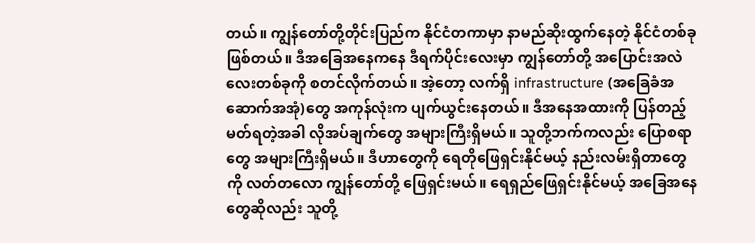တယ်။ ကျွန်တော်တို့တိုင်းပြည်က နိုင်ငံတကာမှာ နာမည်ဆိုးထွက်နေတဲ့ နိုင်ငံတစ်ခုဖြစ်တယ်။ ဒီအခြေအနေကနေ ဒီရက်ပိုင်းလေးမှာ ကျွန်တော်တို့ အပြောင်းအလဲလေးတစ်ခုကို စတင်လိုက်တယ်။ အဲ့တော့ လက်ရှိ infrastructure (အခြေခံအဆောက်အအုံ)တွေ အကုန်လုံးက ပျက်ယွင်းနေတယ်။ ဒီအနေအထားကို ပြန်တည့်မတ်ရတဲ့အခါ လိုအပ်ချက်တွေ အများကြီးရှိမယ်။ သူတို့ဘက်ကလည်း ပြောစရာတွေ အများကြီးရှိမယ်။ ဒီဟာတွေကို ရေတိုဖြေရှင်းနိုင်မယ့် နည်းလမ်းရှိတာတွေကို လတ်တလော ကျွန်တော်တို့ ဖြေရှင်းမယ်။ ရေရှည်ဖြေရှင်းနိုင်မယ့် အခြေအနေတွေဆိုလည်း သူတို့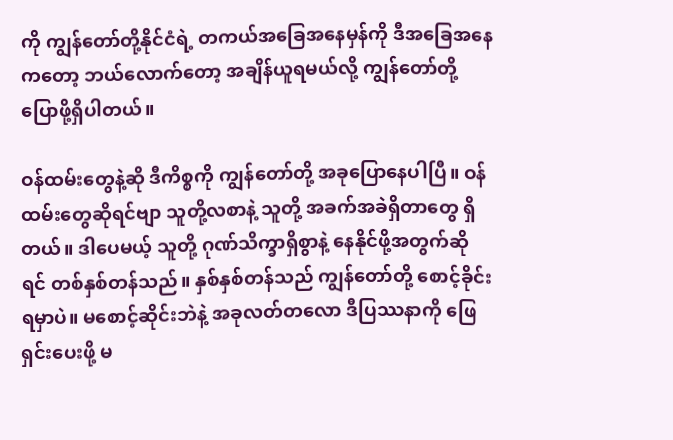ကို ကျွန်တော်တို့နိုင်ငံရဲ့ တကယ်အခြေအနေမှန်ကို ဒီအခြေအနေကတော့ ဘယ်လောက်တော့ အချိန်ယူရမယ်လို့ ကျွန်တော်တို့ ပြောဖို့ရှိပါတယ်။

ဝန်ထမ်းတွေနဲ့ဆို ဒီကိစ္စကို ကျွန်တော်တို့ အခုပြောနေပါပြီ။ ဝန်ထမ်းတွေဆိုရင်ဗျာ သူတို့လစာနဲ့ သူတို့ အခက်အခဲရှိတာတွေ ရှိတယ်။ ဒါပေမယ့် သူတို့ ဂုဏ်သိက္ခာရှိစွာနဲ့ နေနိုင်ဖို့အတွက်ဆိုရင် တစ်နှစ်တန်သည်။ နှစ်နှစ်တန်သည် ကျွန်တော်တို့ စောင့်ခိုင်းရမှာပဲ။ မစောင့်ဆိုင်းဘဲနဲ့ အခုလတ်တလော ဒီပြဿနာကို ဖြေရှင်းပေးဖို့ မ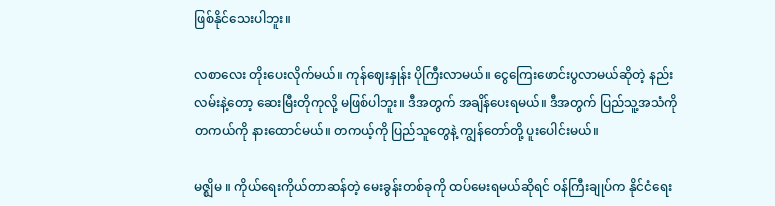ဖြစ်နိုင်သေးပါဘူး။

လစာလေး တိုးပေးလိုက်မယ်။ ကုန်ဈေးနှုန်း ပိုကြီးလာမယ်။ ငွေကြေးဖောင်းပွလာမယ်ဆိုတဲ့ နည်းလမ်းနဲ့တော့ ဆေးမြီးတိုကုလို့ မဖြစ်ပါဘူး။ ဒီအတွက် အချိန်ပေးရမယ်။ ဒီအတွက် ပြည်သူ့အသံကို တကယ်ကို နားထောင်မယ်။ တကယ့်ကို ပြည်သူတွေနဲ့ ကျွန်တော်တို့ ပူးပေါင်းမယ်။

မဇ္ဈိမ ။ ကိုယ်ရေးကိုယ်တာဆန်တဲ့ မေးခွန်းတစ်ခုကို ထပ်မေးရမယ်ဆိုရင် ဝန်ကြီးချုပ်က နိုင်ငံရေး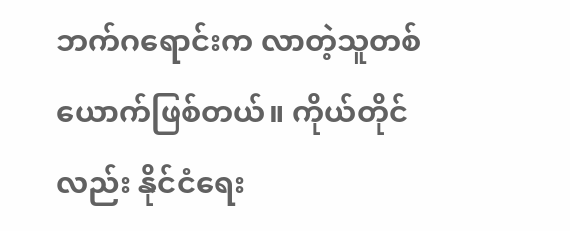ဘက်ဂရောင်းက လာတဲ့သူတစ်ယောက်ဖြစ်တယ်။ ကိုယ်တိုင်လည်း နိုင်ငံရေး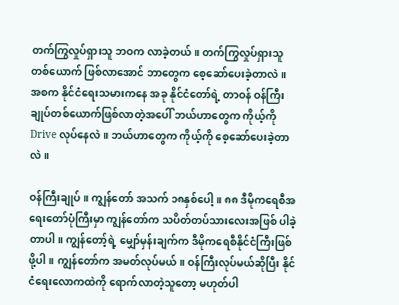တက်ကြွလှုပ်ရှားသူ ဘဝက လာခဲ့တယ်။ တက်ကြွလှုပ်ရှားသူတစ်ယောက် ဖြစ်လာအောင် ဘာတွေက စေ့ဆော်ပေးခဲ့တာလဲ။ အစက နိုင်ငံရေးသမားကနေ အခု နိုင်ငံတော်ရဲ့ တာဝန် ဝန်ကြီးချုပ်တစ်ယောက်ဖြစ်လာတဲ့အပေါ် ဘယ်ဟာတွေက ကိုယ့်ကို Drive လုပ်နေလဲ။ ဘယ်ဟာတွေက ကိုယ့်ကို စေ့ဆော်ပေးခဲ့တာလဲ။

ဝန်ကြီးချုပ် ။ ကျွန်တော် အသက် ၁၈နှစ်ပေါ့။ ၈၈ ဒီမိုကရေစီအရေးတော်ပုံကြီးမှာ ကျွန်တော်က သပိတ်တပ်သားလေးအဖြစ် ပါခဲ့တာပါ။ ကျွန်တော့်ရဲ့ မျှော်မှန်းချက်က ဒီမိုကရေစီနိုင်ငံကြီးဖြစ်ဖို့ပါ။ ကျွန်တော်က အမတ်လုပ်မယ်။ ဝန်ကြီးလုပ်မယ်ဆိုပြီး နိုင်ငံရေးလောကထဲကို ရောက်လာတဲ့သူတော့ မဟုတ်ပါ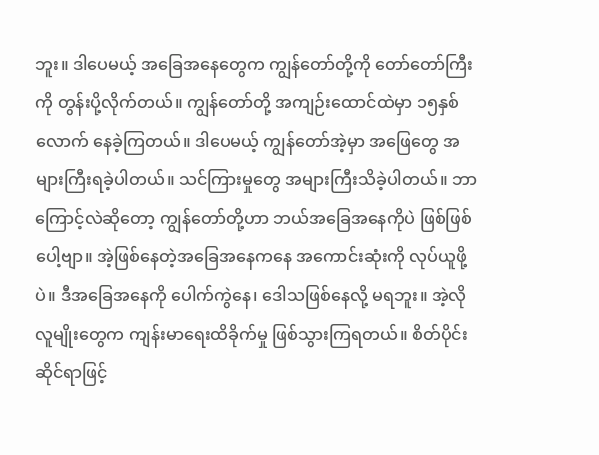ဘူး။ ဒါပေမယ့် အခြေအနေတွေက ကျွန်တော်တို့ကို တော်တော်ကြီးကို တွန်းပို့လိုက်တယ်။ ကျွန်တော်တို့ အကျဉ်းထောင်ထဲမှာ ၁၅နှစ်လောက် နေခဲ့ကြတယ်။ ဒါပေမယ့် ကျွန်တော်အဲ့မှာ အဖြေတွေ အများကြီးရခဲ့ပါတယ်။ သင်ကြားမှုတွေ အများကြီးသိခဲ့ပါတယ်။ ဘာကြောင့်လဲဆိုတော့ ကျွန်တော်တို့ဟာ ဘယ်အခြေအနေကိုပဲ ဖြစ်ဖြစ်ပေါ့ဗျာ။ အဲ့ဖြစ်နေတဲ့အခြေအနေကနေ အကောင်းဆုံးကို လုပ်ယူဖို့ပဲ။ ဒီအခြေအနေကို ပေါက်ကွဲနေ၊ ဒေါသဖြစ်နေလို့ မရဘူး။ အဲ့လိုလူမျိုးတွေက ကျန်းမာရေးထိခိုက်မှု ဖြစ်သွားကြရတယ်။ စိတ်ပိုင်းဆိုင်ရာဖြင့်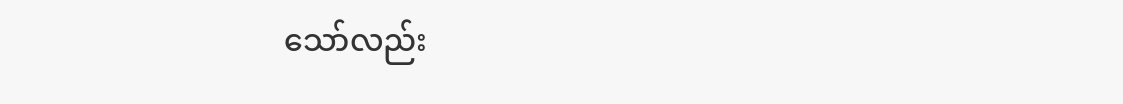သော်လည်း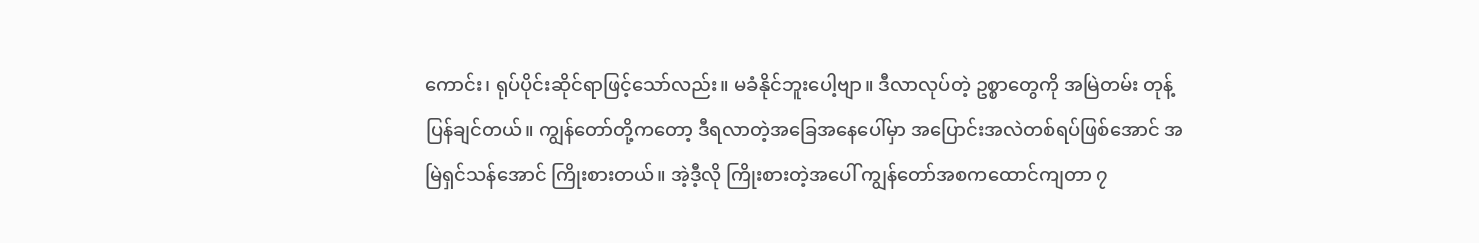ကောင်း၊ ရုပ်ပိုင်းဆိုင်ရာဖြင့်သော်လည်း။ မခံနိုင်ဘူးပေါ့ဗျာ။ ဒီလာလုပ်တဲ့ ဥစ္စာတွေကို အမြဲတမ်း တုန့်ပြန်ချင်တယ်။ ကျွန်တော်တို့ကတော့ ဒီရလာတဲ့အခြေအနေပေါ်မှာ အပြောင်းအလဲတစ်ရပ်ဖြစ်အောင် အမြဲရှင်သန်အောင် ကြိုးစားတယ်။ အဲ့ဒီ့လို ကြိုးစားတဲ့အပေါ် ကျွန်တော်အစကထောင်ကျတာ ၇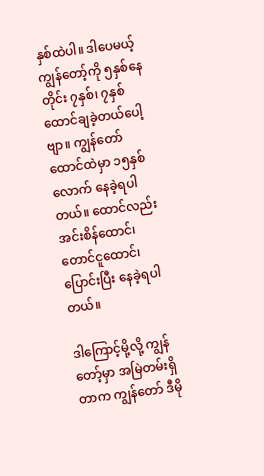နှစ်ထဲပါ။ ဒါပေမယ့် ကျွန်တော့်ကို ၅နှစ်နေတိုင်း ၇နှစ်၊ ၇နှစ် ထောင်ချခဲ့တယ်ပေါ့ဗျာ။ ကျွန်တော် ထောင်ထဲမှာ ၁၅နှစ်လောက် နေခဲ့ရပါတယ်။ ထောင်လည်း အင်းစိန်ထောင်၊ တောင်ငူထောင်၊ ပြောင်းပြီး နေခဲ့ရပါတယ်။

ဒါကြောင့်မို့လို့ ကျွန်တော့်မှာ အမြဲတမ်းရှိတာက ကျွန်တော် ဒီမို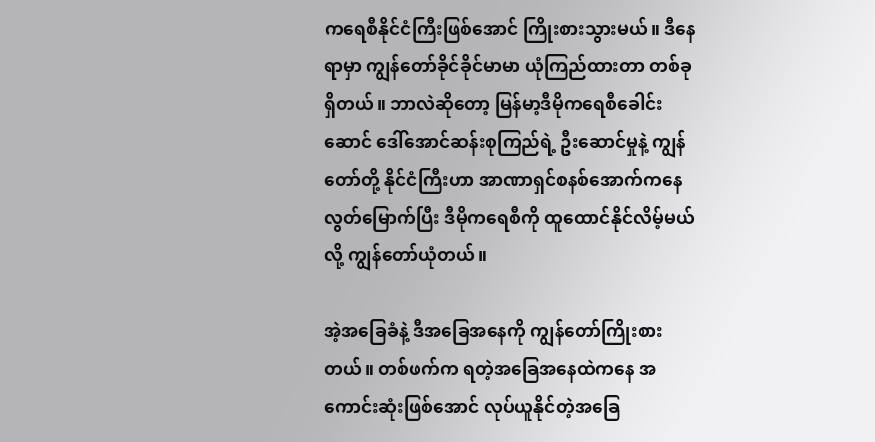ကရေစီနိုင်ငံကြီးဖြစ်အောင် ကြိုးစားသွားမယ်။ ဒီနေရာမှာ ကျွန်တော်ခိုင်ခိုင်မာမာ ယုံကြည်ထားတာ တစ်ခုရှိတယ်။ ဘာလဲဆိုတော့ မြန်မာ့ဒီမိုကရေစီခေါင်းဆောင် ဒေါ်အောင်ဆန်းစုကြည်ရဲ့ ဦးဆောင်မှုနဲ့ ကျွန်တော်တို့ နိုင်ငံကြီးဟာ အာဏာရှင်စနစ်အောက်ကနေ လွတ်မြောက်ပြီး ဒီမိုကရေစီကို ထူထောင်နိုင်လိမ့်မယ်လို့ ကျွန်တော်ယုံတယ်။

အဲ့အခြေခံနဲ့ ဒီအခြေအနေကို ကျွန်တော်ကြိုးစားတယ်။ တစ်ဖက်က ရတဲ့အခြေအနေထဲကနေ အကောင်းဆုံးဖြစ်အောင် လုပ်ယူနိုင်တဲ့အခြေ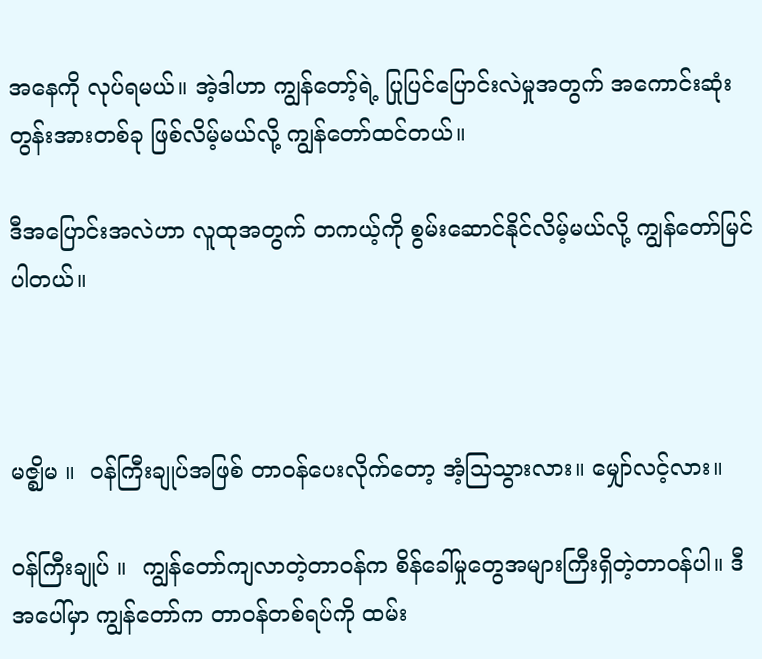အနေကို လုပ်ရမယ်။ အဲ့ဒါဟာ ကျွန်တော့်ရဲ့ ပြုပြင်ပြောင်းလဲမှုအတွက် အကောင်းဆုံးတွန်းအားတစ်ခု ဖြစ်လိမ့်မယ်လို့ ကျွန်တော်ထင်တယ်။

ဒီအပြောင်းအလဲဟာ လူထုအတွက် တကယ့်ကို စွမ်းဆောင်နိုင်လိမ့်မယ်လို့ ကျွန်တော်မြင်ပါတယ်။



မဇ္ဈိမ ။  ဝန်ကြီးချုပ်အဖြစ် တာဝန်ပေးလိုက်တော့ အံ့သြသွားလား။ မျှော်လင့်လား။

ဝန်ကြီးချုပ် ။  ကျွန်တော်ကျလာတဲ့တာဝန်က စိန်ခေါ်မှုတွေအများကြီးရှိတဲ့တာဝန်ပါ။ ဒီအပေါ်မှာ ကျွန်တော်က တာဝန်တစ်ရပ်ကို ထမ်း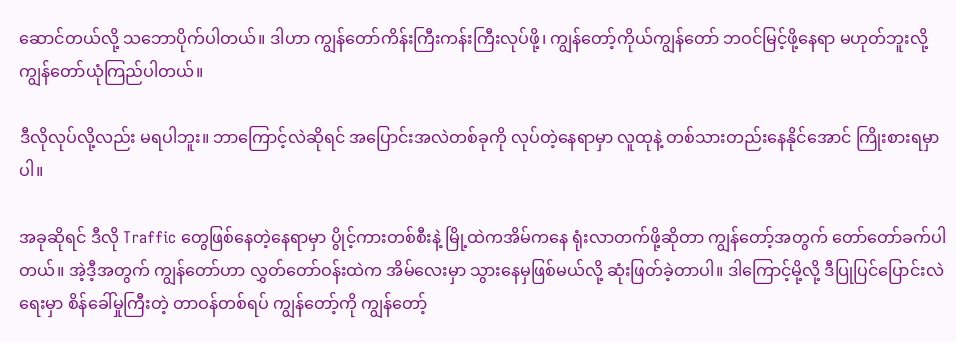ဆောင်တယ်လို့ သဘောပိုက်ပါတယ်။ ဒါဟာ ကျွန်တော်ကိန်းကြီးကန်းကြီးလုပ်ဖို့၊ ကျွန်တော့်ကိုယ်ကျွန်တော် ဘဝင်မြင့်ဖို့နေရာ မဟုတ်ဘူးလို့ ကျွန်တော်ယုံကြည်ပါတယ်။

ဒီလိုလုပ်လို့လည်း မရပါဘူး။ ဘာကြောင့်လဲဆိုရင် အပြောင်းအလဲတစ်ခုကို လုပ်တဲ့နေရာမှာ လူထုနဲ့ တစ်သားတည်းနေနိုင်အောင် ကြိုးစားရမှာပါ။

အခုဆိုရင် ဒီလို Traffic တွေဖြစ်နေတဲ့နေရာမှာ ပွိုင့်ကားတစ်စီးနဲ့ မြို့ထဲကအိမ်ကနေ ရုံးလာတက်ဖို့ဆိုတာ ကျွန်တော့်အတွက် တော်တော်ခက်ပါတယ်။ အဲ့ဒီ့အတွက် ကျွန်တော်ဟာ လွှတ်တော်ဝန်းထဲက အိမ်လေးမှာ သွားနေမှဖြစ်မယ်လို့ ဆုံးဖြတ်ခဲ့တာပါ။ ဒါကြောင့်မို့လို့ ဒီပြုပြင်ပြောင်းလဲရေးမှာ စိန်ခေါ်မှုကြီးတဲ့ တာဝန်တစ်ရပ် ကျွန်တော့်ကို ကျွန်တော့်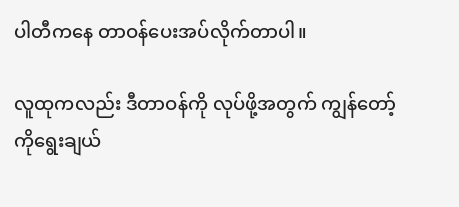ပါတီကနေ တာဝန်ပေးအပ်လိုက်တာပါ။

လူထုကလည်း ဒီတာဝန်ကို လုပ်ဖို့အတွက် ကျွန်တော့်ကိုရွေးချယ်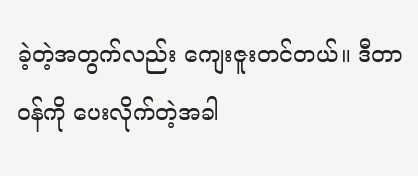ခဲ့တဲ့အတွက်လည်း ကျေးဇူးတင်တယ်။ ဒီတာဝန်ကို ပေးလိုက်တဲ့အခါ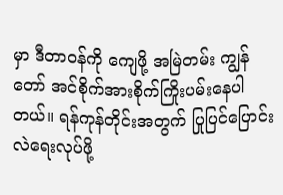မှာ ဒီတာဝန်ကို ကျေဖို့ အမြဲတမ်း ကျွန်တော် အင်စိုက်အားစိုက်ကြိုးပမ်းနေပါတယ်။ ရန်ကုန်တိုင်းအတွက် ပြုပြင်ပြောင်းလဲရေးလုပ်ဖို့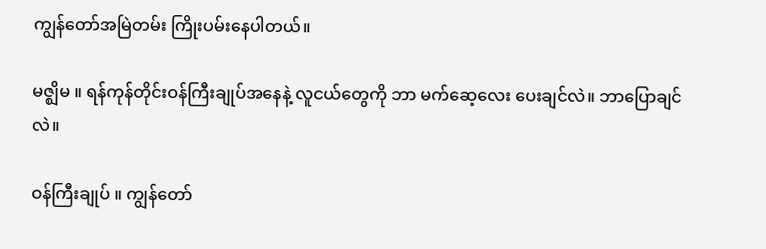ကျွန်တော်အမြဲတမ်း ကြိုးပမ်းနေပါတယ်။

မဇ္ဈိမ ။ ရန်ကုန်တိုင်းဝန်ကြီးချုပ်အနေနဲ့ လူငယ်တွေကို ဘာ မက်ဆေ့လေး ပေးချင်လဲ။ ဘာပြောချင်လဲ။

ဝန်ကြီးချုပ် ။ ကျွန်တော်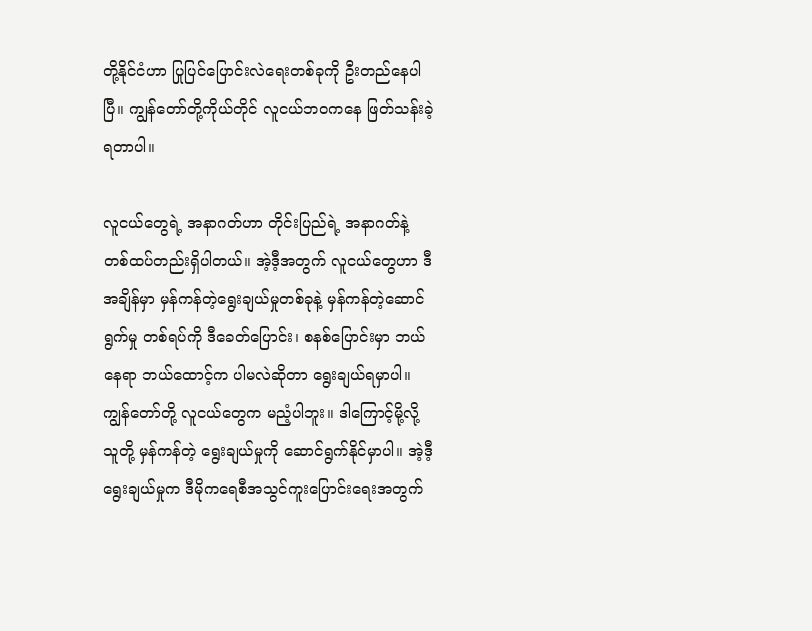တို့နိုင်ငံဟာ ပြုပြင်ပြောင်းလဲရေးတစ်ခုကို ဦးတည်နေပါပြီ။ ကျွန်တော်တို့ကိုယ်တိုင် လူငယ်ဘဝကနေ ဖြတ်သန်းခဲ့ရတာပါ။

လူငယ်တွေရဲ့ အနာဂတ်ဟာ တိုင်းပြည်ရဲ့ အနာဂတ်နဲ့ တစ်ထပ်တည်းရှိပါတယ်။ အဲ့ဒီ့အတွက် လူငယ်တွေဟာ ဒီအချိန်မှာ မှန်ကန်တဲ့ရွေးချယ်မှုတစ်ခုနဲ့ မှန်ကန်တဲ့ဆောင်ရွက်မှု တစ်ရပ်ကို ဒီခေတ်ပြောင်း၊ စနစ်ပြောင်းမှာ ဘယ်နေရာ ဘယ်ထောင့်က ပါမလဲဆိုတာ ရွေးချယ်ရမှာပါ။ ကျွန်တော်တို့ လူငယ်တွေက မညံ့ပါဘူး။ ဒါကြောင့်မို့လို့ သူတို့ မှန်ကန်တဲ့ ရွေးချယ်မှုကို ဆောင်ရွက်နိုင်မှာပါ။ အဲ့ဒီ့ရွေးချယ်မှုက ဒီမိုကရေစီအသွင်ကူးပြောင်းရေးအတွက်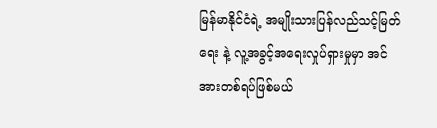မြန်မာနိုင်ငံရဲ့ အမျိုးသားပြန်လည်သင့်မြတ်ရေး နဲ့ လူ့အခွင့်အရေးလှုပ်ရှားမှုမှာ အင်အားတစ်ရပ်ဖြစ်မယ်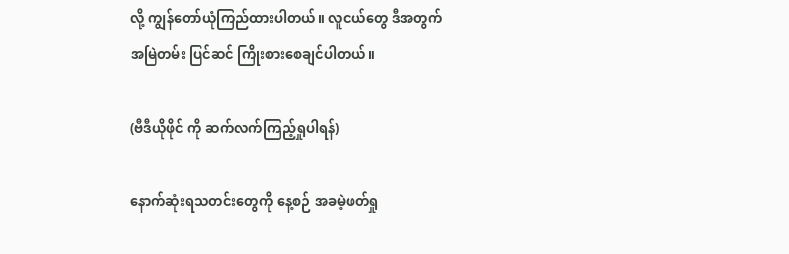လို့ ကျွန်တော်ယုံကြည်ထားပါတယ်။ လူငယ်တွေ ဒီအတွက် အမြဲတမ်း ပြင်ဆင် ကြိုးစားစေချင်ပါတယ်။

(ဗီဒီယိုဖိုင် ကို ဆက်လက်ကြည့်ရှုပါရန်)

နောက်ဆုံးရသတင်းတွေကို နေ့စဉ် အခမဲ့ဖတ်ရှု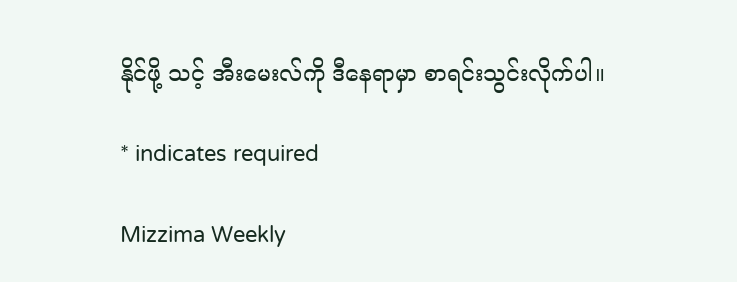နိုင်ဖို့ သင့် အီးမေးလ်ကို ဒီနေရာမှာ စာရင်းသွင်းလိုက်ပါ။

* indicates required

Mizzima Weekly